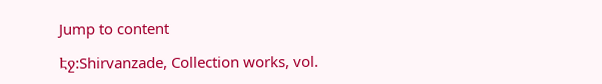Jump to content

Էջ:Shirvanzade, Collection works, vol.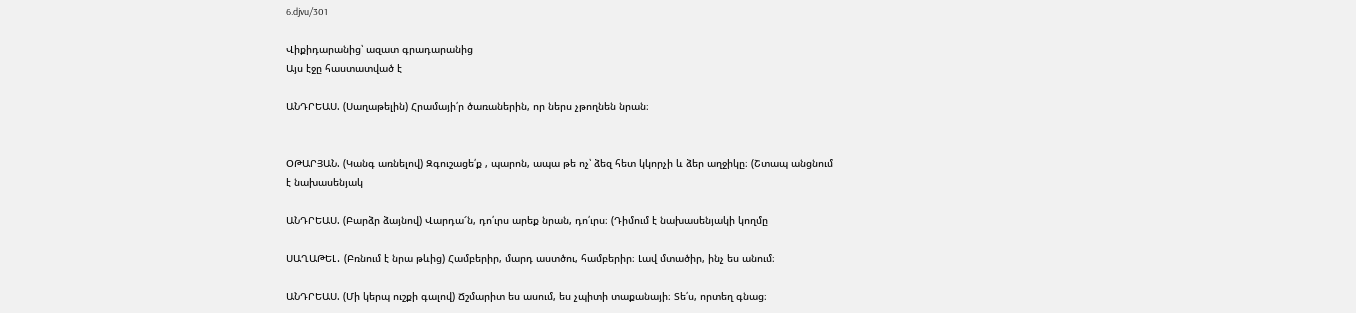6.djvu/301

Վիքիդարանից՝ ազատ գրադարանից
Այս էջը հաստատված է

ԱՆԴՐԵԱՍ. (Սաղաթելին) Հրամայի՛ր ծառաներին, որ ներս չթողնեն նրան։


ՕԹԱՐՅԱՆ. (Կանգ առնելով) Զգուշացե՛ք , պարոն, ապա թե ոչ՝ ձեզ հետ կկորչի և ձեր աղջիկը։ (Շտապ անցնում է նախասենյակ

ԱՆԴՐԵԱՍ. (Բարձր ձայնով) Վարդա՜ն, դո՛ւրս արեք նրան, դո՛ւրս։ (Դիմում է նախասենյակի կողմը

ՍԱՂԱԹԵԼ․ (Բռնում է նրա թևից) Համբերիր, մարդ աստծու, համբերիր։ Լավ մտածիր, ինչ ես անում։

ԱՆԴՐԵԱՍ. (Մի կերպ ուշքի գալով) Ճշմարիտ ես ասում, ես չպիտի տաքանայի։ Տե՛ս, որտեղ գնաց։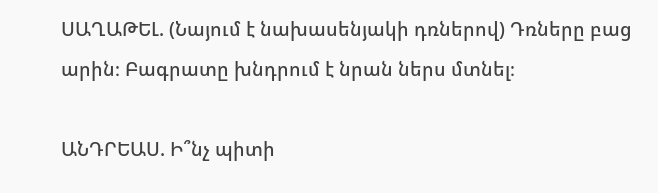ՍԱՂԱԹԵԼ. (Նայում է նախասենյակի դռներով) Դռները բաց արին։ Բագրատը խնդրում է նրան ներս մտնել։

ԱՆԴՐԵԱՍ. Ի՞նչ պիտի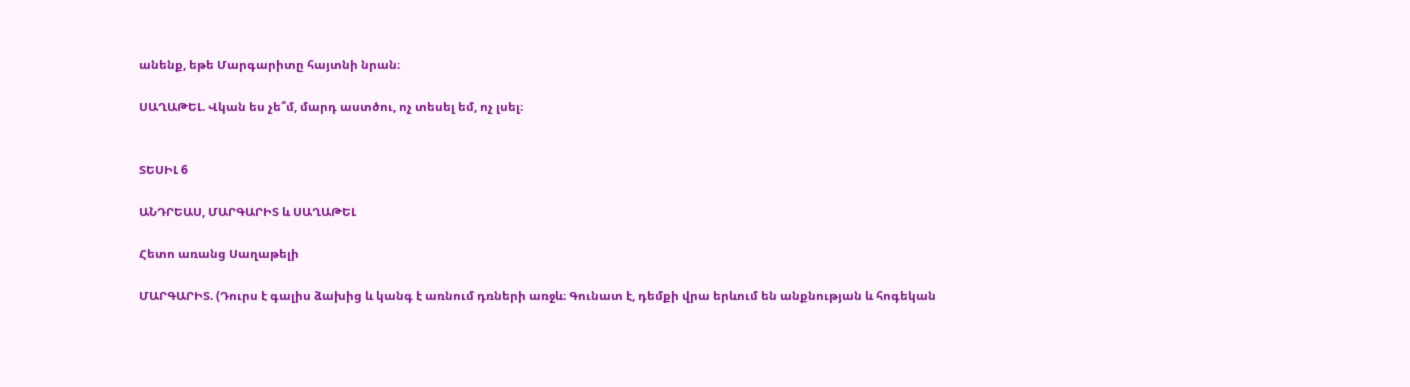անենք, եթե Մարգարիտը հայտնի նրան։

ՍԱՂԱԹԵԼ. Վկան ես չե՞մ, մարդ աստծու, ոչ տեսել եմ, ոչ լսել։


ՏԵՍԻԼ 6

ԱՆԴՐԵԱՍ, ՄԱՐԳԱՐԻՏ և ՍԱՂԱԹԵԼ

Հետո առանց Սաղաթելի

ՄԱՐԳԱՐԻՏ. (Դուրս է գալիս ձախից և կանգ է առնում դռների առջև։ Գունատ է, դեմքի վրա երևում են անքնության և հոգեկան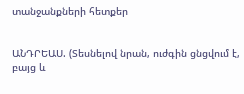տանջանքների հետքեր


ԱՆԴՐԵԱՍ. (Տեսնելով նրան, ուժգին ցնցվում է, բայց և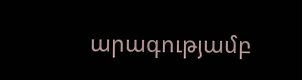արագությամբ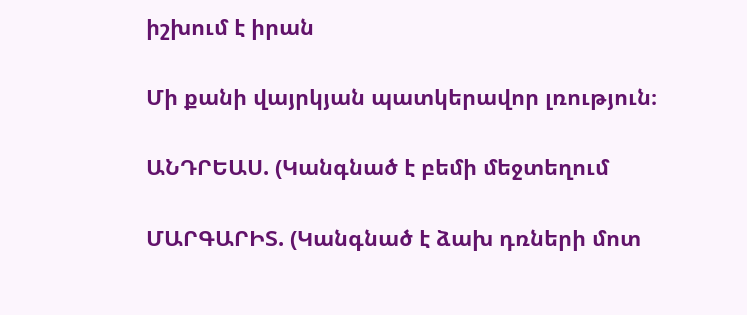իշխում է իրան

Մի քանի վայրկյան պատկերավոր լռություն։

ԱՆԴՐԵԱՍ. (Կանգնած է բեմի մեջտեղում

ՄԱՐԳԱՐԻՏ. (Կանգնած է ձախ դռների մոտ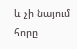և չի նայում հորը